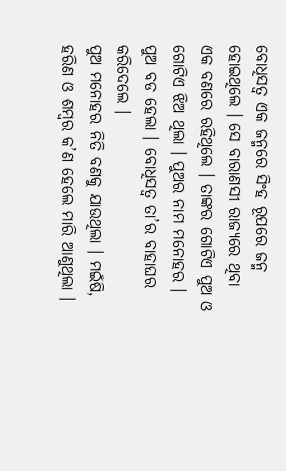ବୋଧିସତ୍ୱ ଏକ ଜନ୍ମରେ ସିଂହ ରୂପରେ ଜନ୍ମ ହୋଇଥିଲେ । ସେ ବାରାଣସୀ ରାଜ୍ୟରେ ଥିବା ଏକ ବଣରେ ରହିଥିଲେ । ତାଙ୍କର ଗୋଟିଏ ପୁଅ ଓ ଗୋଟିଏ ଝିଅ ଥିଲା । ପୁଅର ନାମ ମନୋହର । ପୁଅ ବଡ ହେଲା । ବୋଧିସତ୍ୱ ତା’ର ବାହାଘର କରିଦେଲେ ।
ପୁଅ ମନୋହର ନିତି ବଣକୁ ଯାଉଥିଲା । ମଇଁଷି, ହରିଣ ଓ ଶମ୍ବର କ’ଣ ହେଲେ ମାରି ଆଣୁଥିଲା ।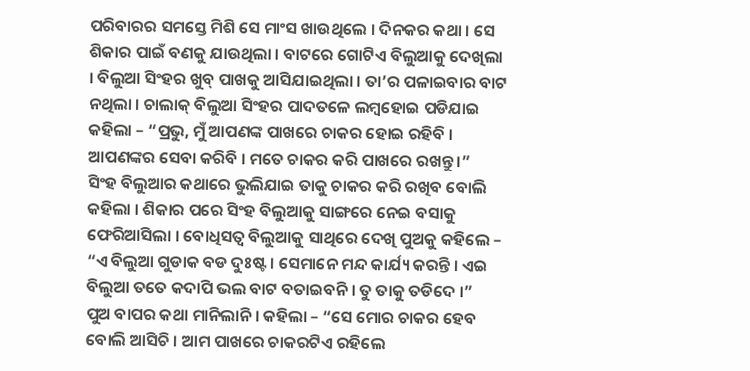ପରିବାରର ସମସ୍ତେ ମିଶି ସେ ମାଂସ ଖାଉଥିଲେ । ଦିନକର କଥା । ସେ ଶିକାର ପାଇଁ ବଣକୁ ଯାଉଥିଲା । ବାଟରେ ଗୋଟିଏ ବିଲୁଆକୁ ଦେଖିଲା । ବିଲୁଆ ସିଂହର ଖୁବ୍ ପାଖକୁ ଆସିଯାଇଥିଲା । ତା’ର ପଳାଇବାର ବାଟ ନଥିଲା । ଚାଲାକ୍ ବିଲୁଆ ସିଂହର ପାଦତଳେ ଲମ୍ବହୋଇ ପଡିଯାଇ କହିଲା – “ପ୍ରଭୁ, ମୁଁ ଆପଣଙ୍କ ପାଖରେ ଚାକର ହୋଇ ରହିବି । ଆପଣଙ୍କର ସେବା କରିବି । ମତେ ଚାକର କରି ପାଖରେ ରଖନ୍ତୁ ।”
ସିଂହ ବିଲୁଆର କଥାରେ ଭୁଲିଯାଇ ତାକୁ ଚାକର କରି ରଖିବ ବୋଲି କହିଲା । ଶିକାର ପରେ ସିଂହ ବିଲୁଆକୁ ସାଙ୍ଗରେ ନେଇ ବସାକୁ ଫେରିଆସିଲା । ବୋଧିସତ୍ୱ ବିଲୁଆକୁ ସାଥିରେ ଦେଖି ପୁଅକୁ କହିଲେ – “ଏ ବିଲୁଆ ଗୁଡାକ ବଡ ଦୁଃଷ୍ଟ । ସେମାନେ ମନ୍ଦ କାର୍ଯ୍ୟ କରନ୍ତି । ଏଇ ବିଲୁଆ ତତେ କଦାପି ଭଲ ବାଟ ବତାଇବନି । ତୁ ତାକୁ ତଡିଦେ ।”
ପୁଅ ବାପର କଥା ମାନିଲାନି । କହିଲା – “ସେ ମୋର ଚାକର ହେବ ବୋଲି ଆସିଚି । ଆମ ପାଖରେ ଚାକରଟିଏ ରହିଲେ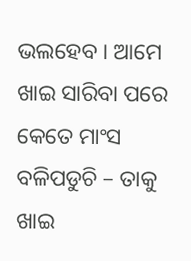ଭଲହେବ । ଆମେ ଖାଇ ସାରିବା ପରେ କେତେ ମାଂସ ବଳିପଡୁଚି – ତାକୁ ଖାଇ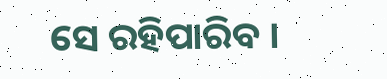ସେ ରହିପାରିବ ।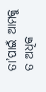ତା’ପାଇଁ ଆମକୁ ତ ଅଧିକ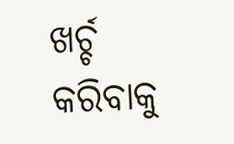ଖର୍ଚ୍ଚ କରିବାକୁ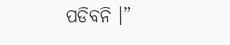ପଡିବନି ।”